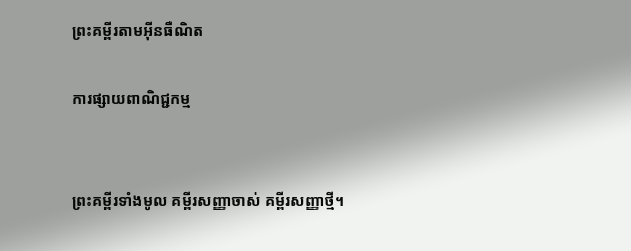ព្រះគម្ពីរតាមអ៊ីនធឺណិត

ការផ្សាយពាណិជ្ជកម្ម


ព្រះគម្ពីរទាំងមូល គម្ពីរសញ្ញាចាស់ គម្ពីរសញ្ញាថ្មី។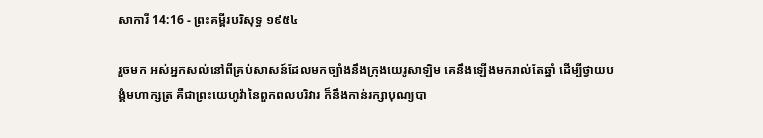សាការី 14:16 - ព្រះគម្ពីរបរិសុទ្ធ ១៩៥៤

រួចមក អស់អ្នកសល់នៅពីគ្រប់សាសន៍ដែលមកច្បាំងនឹងក្រុងយេរូ‌សាឡិម គេនឹងឡើងមករាល់តែឆ្នាំ ដើម្បីថ្វាយ‌បង្គំមហា‌ក្សត្រ គឺជាព្រះ‌យេហូវ៉ានៃពួកពល‌បរិវារ ក៏នឹងកាន់រក្សាបុណ្យបា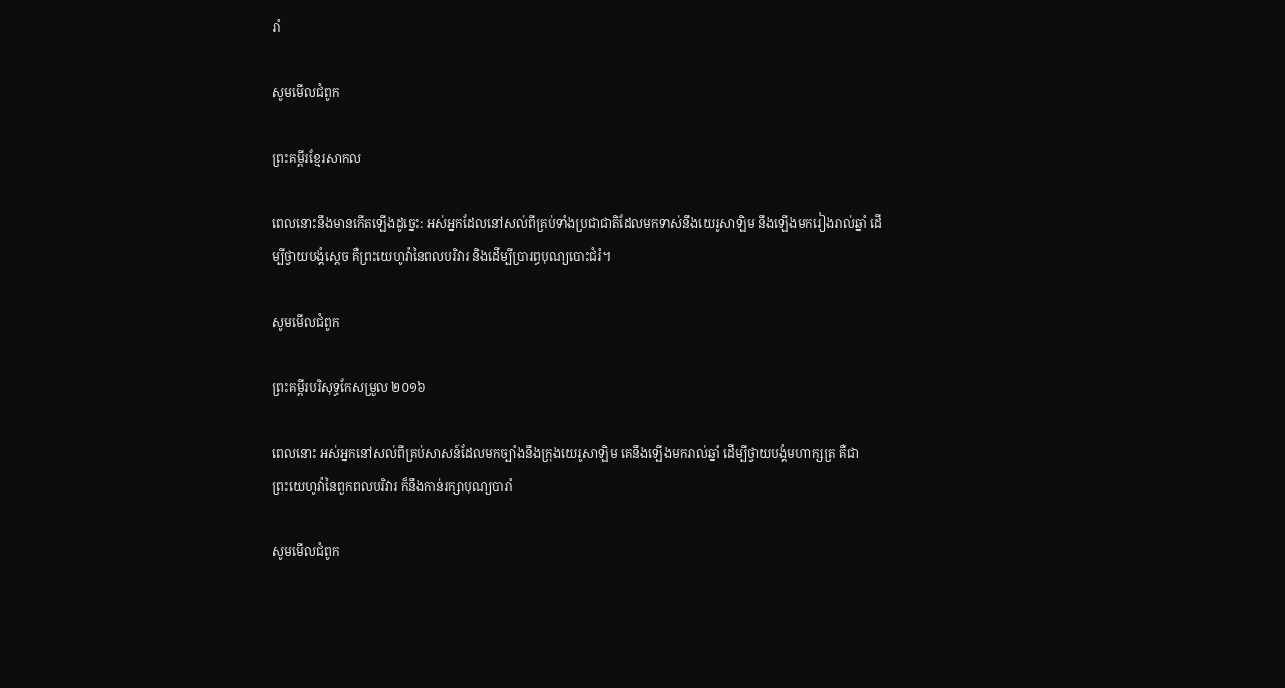រាំ

សូមមើលជំពូក

ព្រះគម្ពីរខ្មែរសាកល

ពេលនោះនឹងមានកើតឡើងដូច្នេះ: អស់អ្នកដែលនៅសល់ពីគ្រប់ទាំងប្រជាជាតិដែលមកទាស់នឹងយេរូសាឡិម នឹងឡើងមករៀងរាល់ឆ្នាំ ដើម្បីថ្វាយបង្គំស្ដេច គឺព្រះយេហូវ៉ានៃពលបរិវារ និងដើម្បីប្រារព្ធបុណ្យបោះជំរំ។

សូមមើលជំពូក

ព្រះគម្ពីរបរិសុទ្ធកែសម្រួល ២០១៦

ពេលនោះ អស់អ្នកនៅសល់ពីគ្រប់សាសន៍ដែលមកច្បាំងនឹងក្រុងយេរូ‌សាឡិម គេនឹងឡើងមករាល់ឆ្នាំ ដើម្បីថ្វាយ‌បង្គំមហា‌ក្សត្រ គឺជាព្រះ‌យេហូវ៉ានៃពួកពល‌បរិវារ ក៏នឹងកាន់រក្សាបុណ្យបារាំ

សូមមើលជំពូក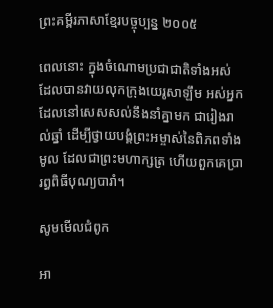ព្រះគម្ពីរភាសាខ្មែរបច្ចុប្បន្ន ២០០៥

ពេលនោះ ក្នុងចំណោមប្រជា‌ជាតិទាំងអស់ ដែលបានវាយលុកក្រុងយេរូ‌សាឡឹម អស់អ្នកដែលនៅសេស‌សល់នឹងនាំគ្នាមក ជារៀងរាល់ឆ្នាំ ដើម្បីថ្វាយ‌បង្គំព្រះ‌អម្ចាស់នៃពិភពទាំងមូល ដែលជាព្រះ‌មហា‌ក្សត្រ ហើយពួកគេប្រារព្ធពិធីបុណ្យបារាំ។

សូមមើលជំពូក

អា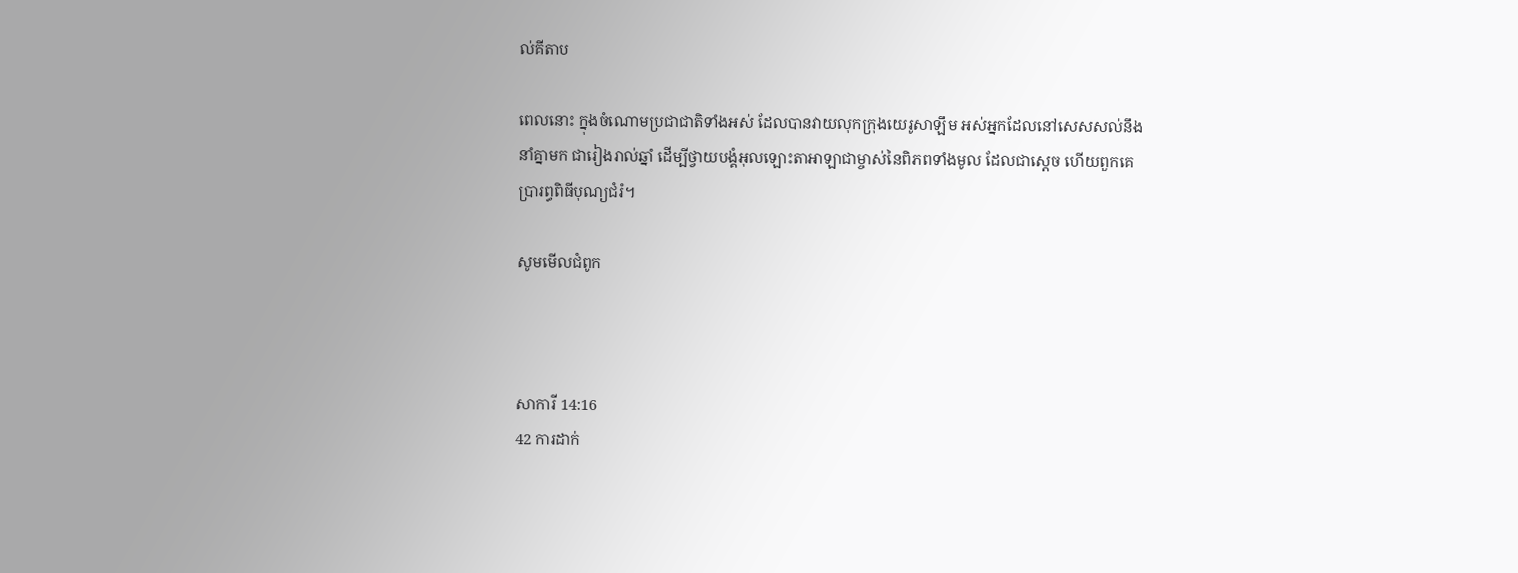ល់គីតាប

ពេលនោះ ក្នុងចំណោមប្រជា‌ជាតិទាំងអស់ ដែលបានវាយលុកក្រុងយេរូ‌សាឡឹម អស់អ្នកដែលនៅសេស‌សល់នឹងនាំគ្នាមក ជារៀងរាល់ឆ្នាំ ដើម្បីថ្វាយ‌បង្គំអុលឡោះ‌តាអាឡាជាម្ចាស់នៃពិភពទាំងមូល ដែលជាស្តេច ហើយពួកគេប្រារព្ធពិធីបុណ្យជំរំ។

សូមមើលជំពូក



សាការី 14:16
42 ការដាក់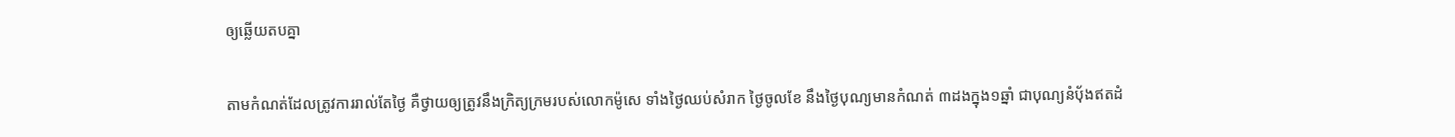ឲ្យឆ្លើយតបគ្នា

តាមកំណត់ដែលត្រូវការរាល់តែថ្ងៃ គឺថ្វាយឲ្យត្រូវនឹងក្រិត្យ‌ក្រមរបស់លោកម៉ូសេ ទាំងថ្ងៃឈប់សំរាក ថ្ងៃចូលខែ នឹងថ្ងៃបុណ្យមានកំណត់ ៣ដងក្នុង១ឆ្នាំ ជាបុណ្យនំបុ័ងឥតដំ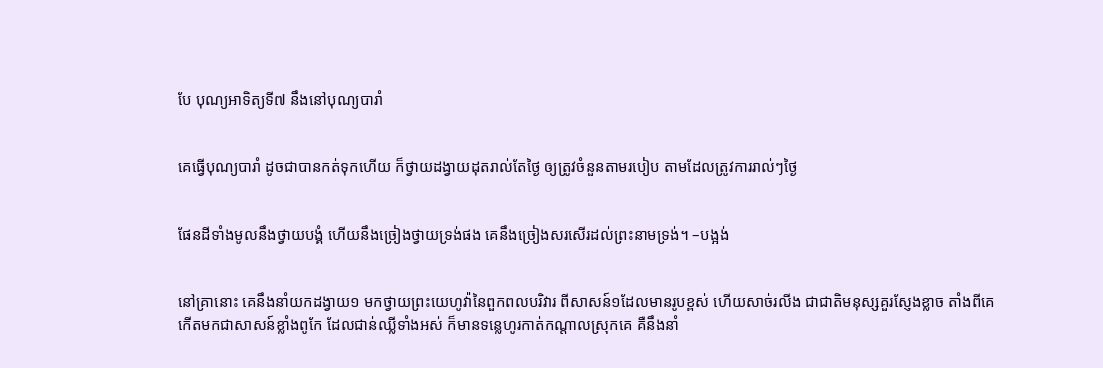បែ បុណ្យអាទិត្យទី៧ នឹងនៅបុណ្យបារាំ


គេធ្វើបុណ្យបារាំ ដូចជាបានកត់ទុកហើយ ក៏ថ្វាយដង្វាយដុតរាល់តែថ្ងៃ ឲ្យត្រូវចំនួនតាមរបៀប តាមដែលត្រូវការរាល់ៗថ្ងៃ


ផែនដីទាំងមូលនឹងថ្វាយ‌បង្គំ ហើយនឹងច្រៀងថ្វាយទ្រង់ផង គេនឹងច្រៀងសរសើរដល់ព្រះ‌នាមទ្រង់។ –បង្អង់


នៅគ្រានោះ គេនឹងនាំយកដង្វាយ១ មកថ្វាយព្រះ‌យេហូវ៉ានៃពួកពល‌បរិវារ ពីសាសន៍១ដែលមានរូបខ្ពស់ ហើយសាច់រលីង ជាជាតិមនុស្សគួរស្ញែង‌ខ្លាច តាំងពីគេកើតមកជាសាសន៍ខ្លាំងពូកែ ដែលជាន់ឈ្លីទាំងអស់ ក៏មានទន្លេហូរកាត់កណ្តាលស្រុកគេ គឺនឹងនាំ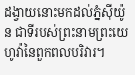ដង្វាយនោះមកដល់ភ្នំស៊ីយ៉ូន ជាទីរបស់ព្រះ‌នាមព្រះ‌យេហូវ៉ានៃពួកពល‌បរិវារ។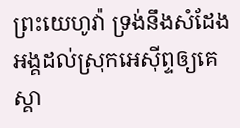ព្រះ‌យេហូវ៉ា ទ្រង់នឹងសំដែងអង្គដល់ស្រុកអេស៊ីព្ទឲ្យគេស្គា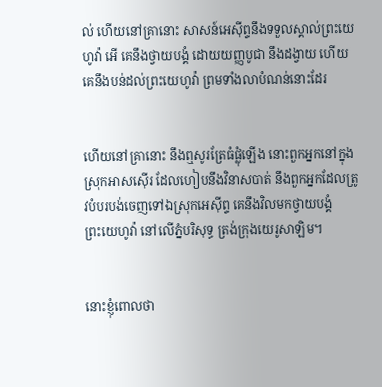ល់ ហើយនៅគ្រានោះ សាសន៍អេស៊ីព្ទនឹងទទួលស្គាល់ព្រះ‌យេហូវ៉ា អើ គេនឹងថ្វាយ‌បង្គំ ដោយយញ្ញ‌បូជា នឹងដង្វាយ ហើយគេនឹងបន់ដល់ព្រះ‌យេហូវ៉ា ព្រមទាំងលាបំណន់នោះដែរ


ហើយនៅគ្រានោះ នឹងឮសូរត្រែធំផ្លុំឡើង នោះពួកអ្នកនៅក្នុងស្រុកអាសស៊ើរ ដែលហៀបនឹងវិនាសបាត់ នឹងពួកអ្នកដែលត្រូវបំបរ‌បង់ចេញទៅឯស្រុកអេស៊ីព្ទ គេនឹងវិលមកថ្វាយ‌បង្គំព្រះ‌យេហូវ៉ា នៅលើភ្នំបរិសុទ្ធ ត្រង់ក្រុងយេរូ‌សាឡិម។


នោះខ្ញុំពោលថា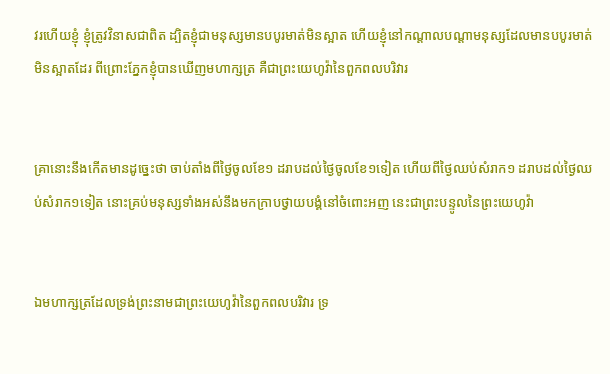វរ‌ហើយខ្ញុំ ខ្ញុំត្រូវវិនាសជាពិត ដ្បិតខ្ញុំជាមនុស្សមានបបូរមាត់មិនស្អាត ហើយខ្ញុំនៅកណ្តាលបណ្តាមនុស្សដែលមានបបូរមាត់មិនស្អាតដែរ ពីព្រោះភ្នែកខ្ញុំបានឃើញមហា‌ក្សត្រ គឺជាព្រះ‌យេហូវ៉ានៃពួកពល‌បរិវារ


គ្រានោះនឹងកើតមានដូច្នេះថា ចាប់តាំងពីថ្ងៃចូលខែ១ ដរាបដល់ថ្ងៃចូលខែ១ទៀត ហើយពីថ្ងៃឈប់សំរាក១ ដរាបដល់ថ្ងៃឈប់សំរាក១ទៀត នោះគ្រប់មនុស្សទាំងអស់នឹងមកក្រាបថ្វាយ‌បង្គំនៅចំពោះអញ នេះជាព្រះ‌បន្ទូលនៃព្រះ‌យេហូវ៉ា


ឯមហា‌ក្សត្រដែលទ្រង់ព្រះ‌នាមជាព្រះ‌យេហូវ៉ានៃពួកពល‌បរិវារ ទ្រ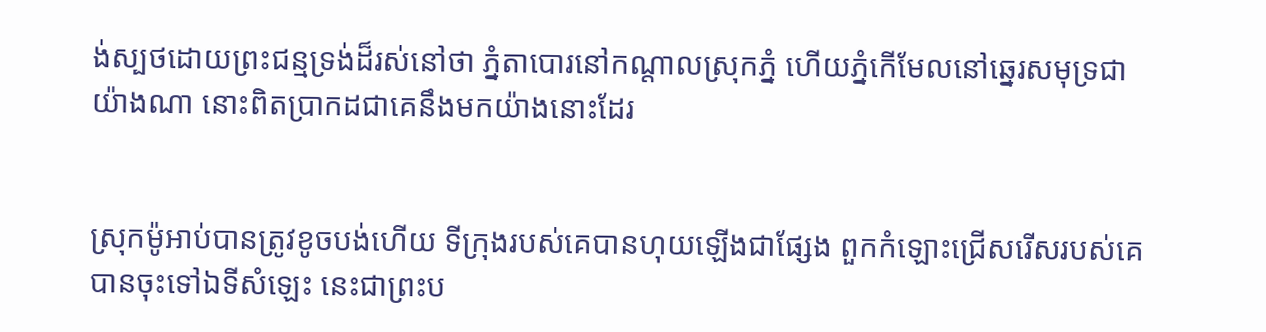ង់ស្បថដោយព្រះ‌ជន្មទ្រង់ដ៏រស់នៅថា ភ្នំតាបោរនៅកណ្តាលស្រុកភ្នំ ហើយភ្នំកើមែលនៅឆ្នេរសមុទ្រជាយ៉ាងណា នោះពិតប្រាកដជាគេនឹងមកយ៉ាងនោះដែរ


ស្រុកម៉ូអាប់បានត្រូវខូចបង់ហើយ ទីក្រុងរបស់គេបានហុយឡើងជាផ្សែង ពួកកំឡោះជ្រើស‌រើសរបស់គេបានចុះទៅឯទីសំឡេះ នេះជាព្រះ‌ប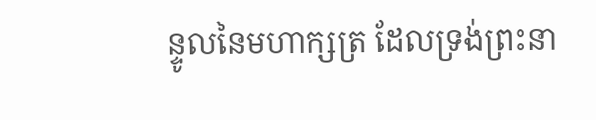ន្ទូលនៃមហា‌ក្សត្រ ដែលទ្រង់ព្រះ‌នា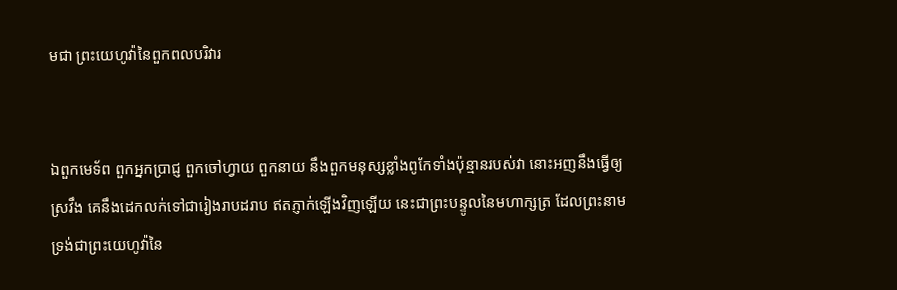មជា ព្រះ‌យេហូវ៉ានៃពួកពល‌បរិវារ


ឯពួកមេ‌ទ័ព ពួកអ្នកប្រាជ្ញ ពួកចៅហ្វាយ ពួកនាយ នឹងពួកមនុស្សខ្លាំងពូកែទាំងប៉ុន្មានរបស់វា នោះអញនឹងធ្វើឲ្យស្រវឹង គេនឹងដេកលក់ទៅជារៀង‌រាបដរាប ឥតភ្ញាក់ឡើងវិញឡើយ នេះជាព្រះ‌បន្ទូលនៃមហា‌ក្សត្រ ដែលព្រះ‌នាមទ្រង់ជាព្រះ‌យេហូវ៉ានៃ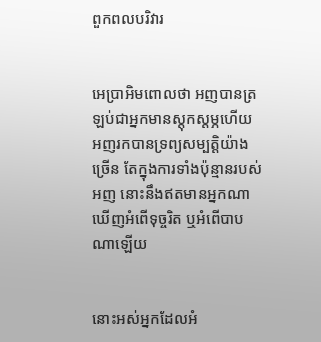ពួកពល‌បរិវារ


អេប្រា‌អិមពោលថា អញបានត្រឡប់ជាអ្នកមានស្តុក‌ស្តម្ភហើយ អញរកបានទ្រព្យសម្បត្តិយ៉ាងច្រើន តែក្នុងការទាំងប៉ុន្មានរបស់អញ នោះនឹងឥតមានអ្នកណាឃើញអំពើទុច្ចរិត ឬអំពើបាបណាឡើយ


នោះអស់អ្នកដែលអំ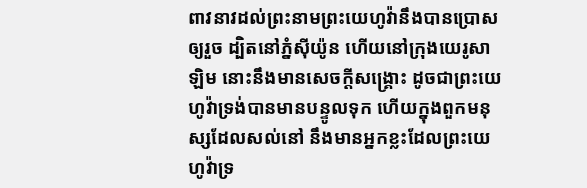ពាវ‌នាវដល់ព្រះ‌នាមព្រះ‌យេហូវ៉ានឹងបានប្រោសឲ្យរួច ដ្បិតនៅភ្នំស៊ីយ៉ូន ហើយនៅក្រុងយេរូ‌សាឡិម នោះនឹងមានសេចក្ដីសង្គ្រោះ ដូចជាព្រះ‌យេហូវ៉ាទ្រង់បានមានបន្ទូលទុក ហើយក្នុងពួកមនុស្សដែលសល់នៅ នឹងមានអ្នកខ្លះដែលព្រះ‌យេហូវ៉ាទ្រ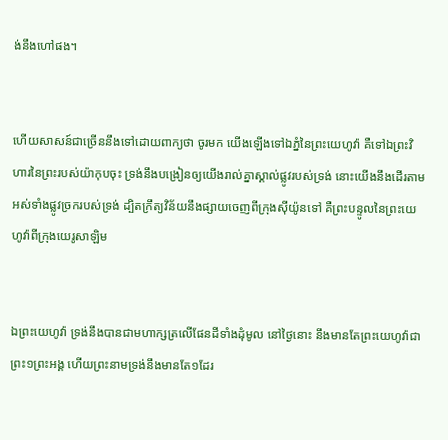ង់នឹងហៅផង។


ហើយសាសន៍ជាច្រើននឹងទៅដោយពាក្យថា ចូរមក យើងឡើងទៅឯភ្នំនៃព្រះ‌យេហូវ៉ា គឺទៅឯព្រះ‌វិហារនៃព្រះរបស់យ៉ាកុបចុះ ទ្រង់នឹងបង្រៀនឲ្យយើងរាល់គ្នាស្គាល់ផ្លូវរបស់ទ្រង់ នោះយើងនឹងដើរតាមអស់ទាំងផ្លូវច្រករបស់ទ្រង់ ដ្បិតក្រឹត្យ‌វិន័យនឹងផ្សាយចេញពីក្រុងស៊ីយ៉ូនទៅ គឺព្រះ‌បន្ទូលនៃព្រះ‌យេហូវ៉ាពីក្រុងយេរូ‌សាឡិម


ឯព្រះ‌យេហូវ៉ា ទ្រង់នឹងបានជាមហា‌ក្សត្រលើផែនដីទាំងដុំមូល នៅថ្ងៃនោះ នឹងមានតែព្រះ‌យេហូវ៉ាជាព្រះ១ព្រះ‌អង្គ ហើយព្រះ‌នាមទ្រង់នឹងមានតែ១ដែរ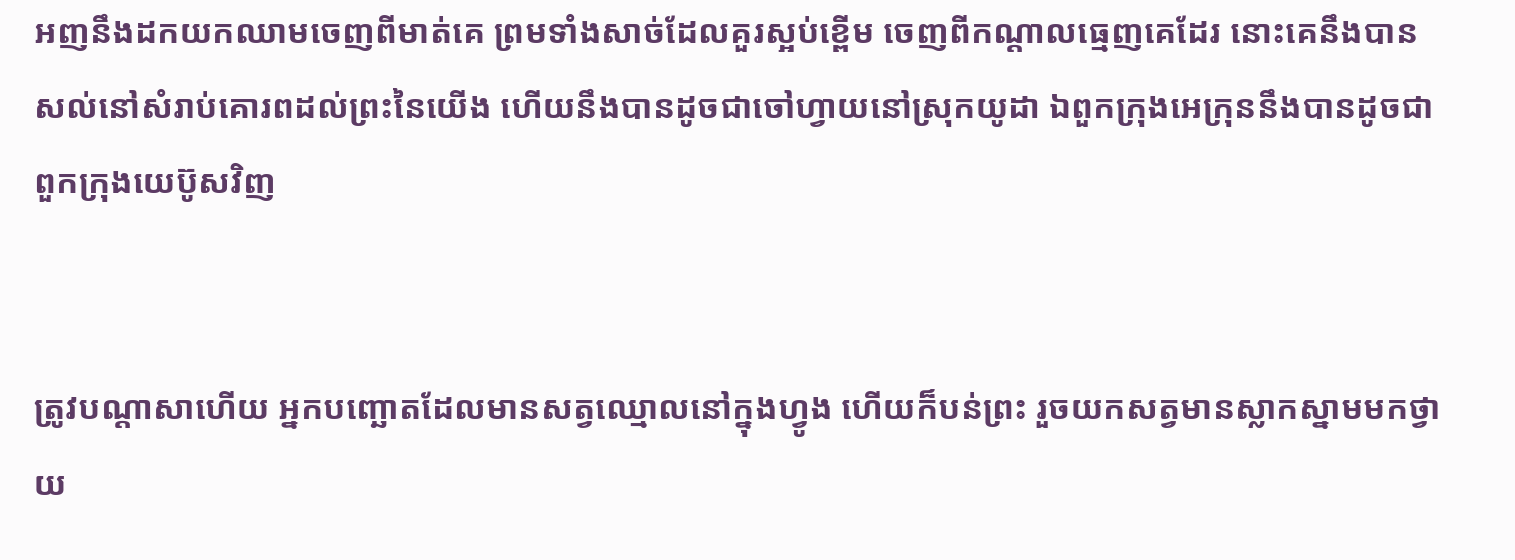អញនឹងដកយកឈាមចេញពីមាត់គេ ព្រមទាំងសាច់ដែលគួរស្អប់ខ្ពើម ចេញពីកណ្តាលធ្មេញគេដែរ នោះគេនឹងបានសល់នៅសំរាប់គោរពដល់ព្រះនៃយើង ហើយនឹងបានដូចជាចៅហ្វាយនៅស្រុកយូដា ឯពួកក្រុងអេក្រុននឹងបានដូចជាពួកក្រុងយេប៊ូសវិញ


ត្រូវបណ្តាសាហើយ អ្នកបញ្ឆោតដែលមានសត្វឈ្មោលនៅក្នុងហ្វូង ហើយក៏បន់ព្រះ រួចយកសត្វមានស្លាក‌ស្នាមមកថ្វាយ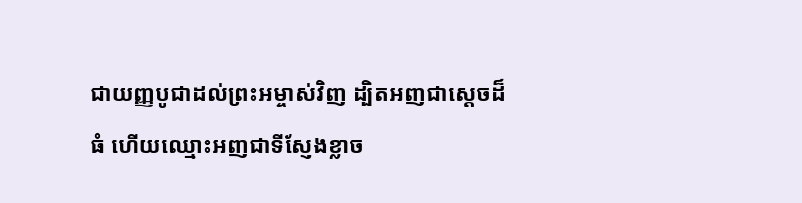ជាយញ្ញ‌បូជាដល់ព្រះ‌អម្ចាស់វិញ ដ្បិតអញជាស្តេចដ៏ធំ ហើយឈ្មោះអញជាទីស្ញែងខ្លាច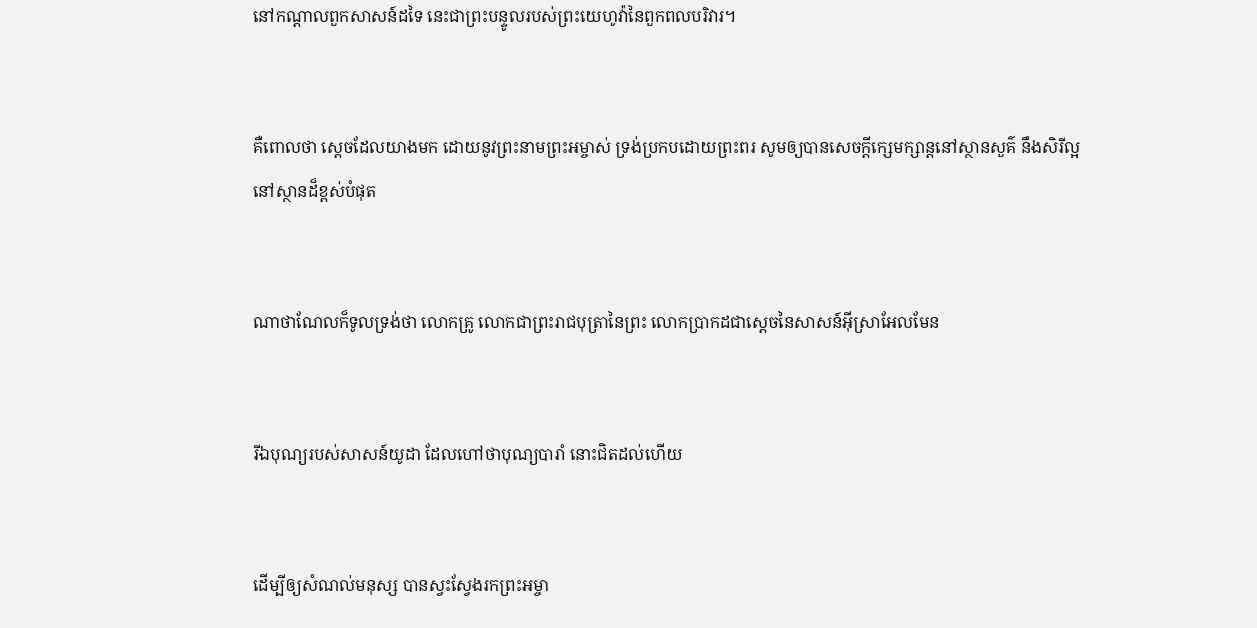នៅកណ្តាលពួកសាសន៍ដទៃ នេះជាព្រះ‌បន្ទូលរបស់ព្រះ‌យេហូវ៉ានៃពួកពល‌បរិវារ។


គឺពោលថា ស្តេចដែលយាងមក ដោយនូវព្រះ‌នាមព្រះ‌អម្ចាស់ ទ្រង់ប្រកបដោយព្រះ‌ពរ សូមឲ្យបានសេចក្ដីក្សេម‌ក្សាន្តនៅស្ថាន‌សួគ៌ នឹងសិរី‌ល្អនៅស្ថានដ៏ខ្ពស់បំផុត


ណាថា‌ណែលក៏ទូលទ្រង់ថា លោកគ្រូ លោកជាព្រះ‌រាជ‌បុត្រានៃព្រះ លោកប្រាកដជាស្តេចនៃសាសន៍អ៊ីស្រាអែលមែន


រីឯបុណ្យរបស់សាសន៍យូដា ដែលហៅថាបុណ្យបារាំ នោះជិតដល់ហើយ


ដើម្បីឲ្យសំណល់មនុស្ស បានស្វះ‌ស្វែងរកព្រះ‌អម្ចា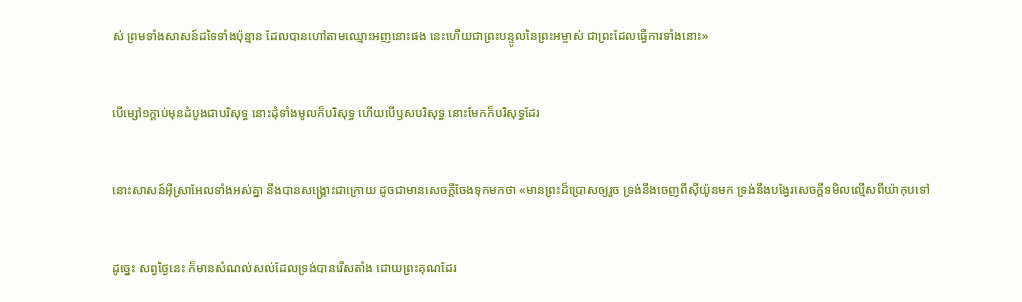ស់ ព្រមទាំងសាសន៍ដទៃទាំងប៉ុន្មាន ដែលបានហៅតាមឈ្មោះអញនោះផង នេះហើយជាព្រះ‌បន្ទូលនៃព្រះ‌អម្ចាស់ ជាព្រះដែលធ្វើការទាំងនោះ»


បើម្សៅ១ក្តាប់មុនដំបូងជាបរិសុទ្ធ នោះដុំទាំងមូលក៏បរិសុទ្ធ ហើយបើឫសបរិសុទ្ធ នោះមែកក៏បរិសុទ្ធដែរ


នោះសាសន៍អ៊ីស្រាអែលទាំងអស់គ្នា នឹងបានសង្គ្រោះជាក្រោយ ដូចជាមានសេចក្ដីចែងទុកមកថា «មានព្រះដ៏ប្រោសឲ្យរួច ទ្រង់នឹងចេញពីស៊ីយ៉ូនមក ទ្រង់នឹងបង្វែរសេចក្ដីទមិលល្មើសពីយ៉ាកុបទៅ


ដូច្នេះ សព្វថ្ងៃនេះ ក៏មានសំណល់សល់ដែលទ្រង់បានរើសតាំង ដោយព្រះ‌គុណដែរ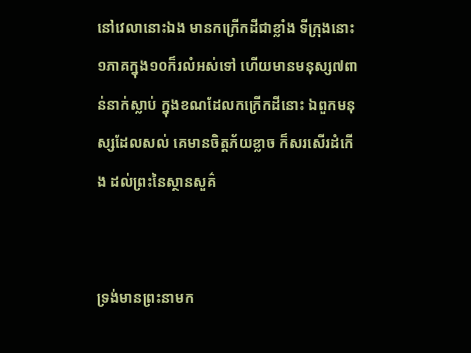នៅវេលានោះឯង មានកក្រើកដីជាខ្លាំង ទីក្រុងនោះ១ភាគក្នុង១០ក៏រលំអស់ទៅ ហើយមានមនុស្ស៧ពាន់នាក់ស្លាប់ ក្នុងខណដែលកក្រើកដីនោះ ឯពួកមនុស្សដែលសល់ គេមានចិត្តភ័យខ្លាច ក៏សរសើរដំកើង ដល់ព្រះនៃស្ថាន‌សួគ៌


ទ្រង់មានព្រះ‌នាមក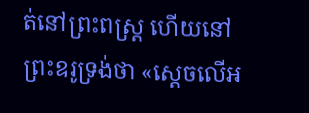ត់នៅព្រះ‌ពស្ត្រ ហើយនៅព្រះ‌ឧរូទ្រង់ថា «ស្តេចលើអ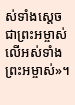ស់ទាំងស្តេច ជាព្រះ‌អម្ចាស់លើអស់ទាំងព្រះ‌អម្ចាស់»។